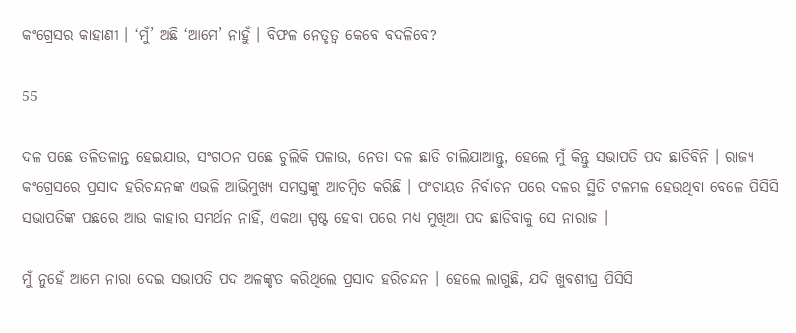କଂଗ୍ରେସର କାହାଣୀ । ‘ମୁଁ’ ଅଛି ‘ଆମେ’ ନାହୁଁ । ବିଫଳ ନେତୃତ୍ୱ କେବେ ବଦଳିବେ?

55

ଦଳ ପଛେ ତଳିତଳାନ୍ତ ହେଇଯାଉ, ସଂଗଠନ ପଛେ ଚୁଲିକି ପଳାଉ, ନେତା ଦଳ ଛାଡି ଚାଲିଯାଆନ୍ତୁ, ହେଲେ ମୁଁ କିନ୍ତୁ ସଭାପତି ପଦ ଛାଡିବିନି । ରାଜ୍ୟ କଂଗ୍ରେସରେ ପ୍ରସାଦ ହରିଚନ୍ଦନଙ୍କ ଏଭଳି ଆଭିମୁଖ୍ୟ ସମସ୍ତଙ୍କୁ ଆଚମ୍ବିତ କରିଛି । ପଂଚାୟତ ନିର୍ବାଚନ ପରେ ଦଳର ସ୍ଥିତି ଟଳମଳ ହେଉଥିବା ବେଳେ ପିସିସି ସଭାପତିଙ୍କ ପଛରେ ଆଉ କାହାର ସମର୍ଥନ ନାହିଁ, ଏକଥା ସ୍ପଷ୍ଟ ହେବା ପରେ ମଧ୍ୟ ମୁଖିଆ ପଦ ଛାଡିବାକୁ ସେ ନାରାଜ ।

ମୁଁ ନୁହେଁ ଆମେ ନାରା ଦେଇ ସଭାପତି ପଦ ଅଳଙ୍କୃତ କରିଥିଲେ ପ୍ରସାଦ ହରିଚନ୍ଦନ । ହେଲେ ଲାଗୁଛି, ଯଦି ଖୁବଶୀଘ୍ର ପିସିସି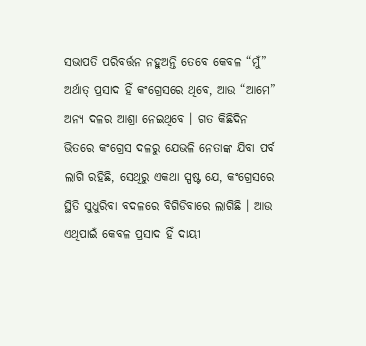ସଭାପତି ପରିବର୍ତ୍ତନ ନହୁଅନ୍ତି ତେବେ କେବଳ “ମୁଁ” ଅର୍ଥାତ୍ ପ୍ରସାଦ ହିଁ କଂଗ୍ରେସରେ ଥିବେ, ଆଉ “ଆମେ” ଅନ୍ୟ ଦଳର ଆଶ୍ରା ନେଇଥିବେ । ଗତ କିଛିଦିନ ଭିତରେ କଂଗ୍ରେସ ଦଳରୁ ଯେଭଳି ନେତାଙ୍କ ଯିବା ପର୍ବ ଲାଗି ରହିଛି, ସେଥିରୁ ଏକଥା ସ୍ପଷ୍ଟ ଯେ, କଂଗ୍ରେସରେ ସ୍ଥିତି ସୁଧୁରିବା ବଦଳରେ ବିଗିଡିବାରେ ଲାଗିଛି । ଆଉ ଏଥିପାଇଁ କେବଳ ପ୍ରସାଦ ହିଁ ଦାୟୀ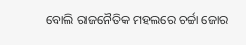ବୋଲି ରାଜନୈତିକ ମହଲରେ ଚର୍ଚ୍ଚା ଜୋର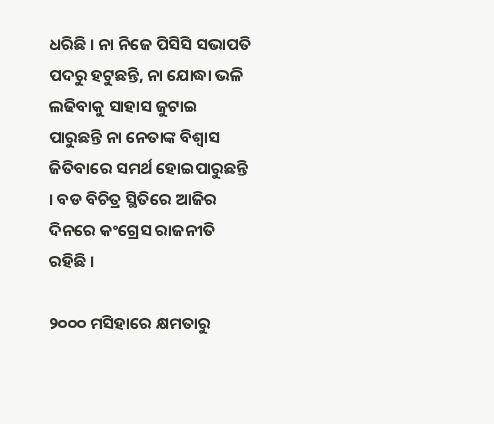ଧରିଛି । ନା ନିଜେ ପିସିସି ସଭାପତି ପଦରୁ ହଟୁଛନ୍ତି, ନା ଯୋଦ୍ଧା ଭଳି ଲଢିବାକୁ ସାହାସ ଜୁଟାଇ ପାରୁଛନ୍ତି ନା ନେତାଙ୍କ ବିଶ୍ୱାସ ଜିତିବାରେ ସମର୍ଥ ହୋଇପାରୁଛନ୍ତି । ବଡ ବିଚିତ୍ର ସ୍ଥିତିରେ ଆଜିର ଦିନରେ କଂଗ୍ରେସ ରାଜନୀତି ରହିଛି ।

୨୦୦୦ ମସିହାରେ କ୍ଷମତାରୁ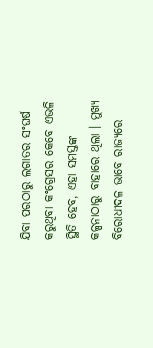ଯିବା ପରଠାରୁ ଲଗାତର ସଂଘର୍ଷ କରୁଥିବା କଂଗ୍ରେସର କେବେ ଏଭଳି ସ୍ଥିତି ହେବ, ଏହା ସମସ୍ତଙ୍କ କଳ୍ପନାଠାରୁ ବାହାରେ ଥିଲା । ମୁଖ୍ୟ ବିରୋଧୀଦଳ ଭାବେ ରାଜ୍ୟରେ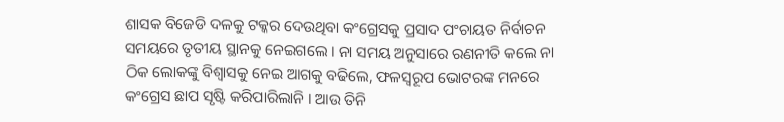ଶାସକ ବିଜେଡି ଦଳକୁ ଟକ୍କର ଦେଉଥିବା କଂଗ୍ରେସକୁ ପ୍ରସାଦ ପଂଚାୟତ ନିର୍ବାଚନ ସମୟରେ ତୃତୀୟ ସ୍ଥାନକୁ ନେଇଗଲେ । ନା ସମୟ ଅନୁସାରେ ରଣନୀତି କଲେ ନା ଠିକ ଲୋକଙ୍କୁ ବିଶ୍ୱାସକୁ ନେଇ ଆଗକୁ ବଢିଲେ, ଫଳସ୍ୱରୂପ ଭୋଟରଙ୍କ ମନରେ କଂଗ୍ରେସ ଛାପ ସୃଷ୍ଟି କରିପାରିଲାନି । ଆଉ ତିନି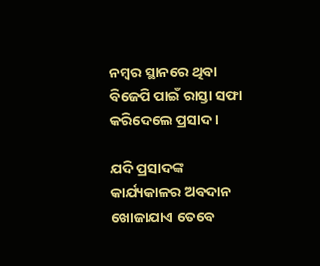ନମ୍ବର ସ୍ଥାନରେ ଥିବା ବିଜେପି ପାଇଁ ରାସ୍ତା ସଫା କରିଦେଲେ ପ୍ରସାଦ ।

ଯଦି ପ୍ରସାଦଙ୍କ କାର୍ଯ୍ୟକାଳର ଅବଦାନ ଖୋଜାଯାଏ ତେବେ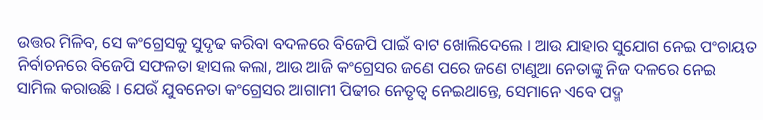ଉତ୍ତର ମିଳିବ, ସେ କଂଗ୍ରେସକୁ ସୁଦୃଢ କରିବା ବଦଳରେ ବିଜେପି ପାଇଁ ବାଟ ଖୋଲିଦେଲେ । ଆଉ ଯାହାର ସୁଯୋଗ ନେଇ ପଂଚାୟତ ନିର୍ବାଚନରେ ବିଜେପି ସଫଳତା ହାସଲ କଲା, ଆଉ ଆଜି କଂଗ୍ରେସର ଜଣେ ପରେ ଜଣେ ଟାଣୁଆ ନେତାଙ୍କୁ ନିଜ ଦଳରେ ନେଇ ସାମିଲ କରାଉଛି । ଯେଉଁ ଯୁବନେତା କଂଗ୍ରେସର ଆଗାମୀ ପିଢୀର ନେତୃତ୍ୱ ନେଇଥାନ୍ତେ, ସେମାନେ ଏବେ ପଦ୍ମ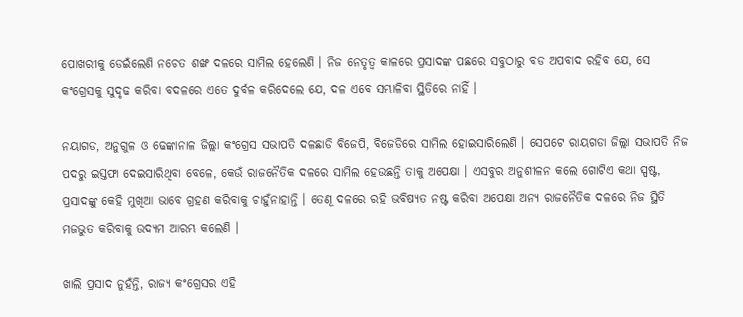ପୋଖରୀକୁ ଡେଇଁଲେଣି ନଚେତ ଶଙ୍ଖ ଦଳରେ ସାମିଲ ହେଲେଣି । ନିଜ ନେତୃତ୍ୱ କାଳରେ ପ୍ରସାଦଙ୍କ ପଛରେ ସବୁଠାରୁ ବଡ ଅପବାଦ ରହିବ ଯେ, ସେ କଂଗ୍ରେସକୁ ସୁଦୃଢ କରିବା ବଦଳରେ ଏତେ ଦୁର୍ବଳ କରିଦେଲେ ଯେ, ଦଳ ଏବେ ସମ୍ଭାଳିବା ସ୍ଥିତିରେ ନାହିଁ ।

ନୟାଗଡ, ଅନୁଗୁଳ ଓ ଢେଙ୍କାନାଳ ଜିଲ୍ଲା କଂଗ୍ରେସ ସଭାପତି ଦଳଛାଡି ବିଜେପି, ବିଜେଡିରେ ସାମିଲ ହୋଇସାରିଲେଣି । ସେପଟେ ରାୟଗଡା ଜିଲ୍ଲା ସଭାପତି ନିଜ ପଦରୁ ଇସ୍ତଫା ଦେଇସାରିଥିବା ବେଳେ, କେଉଁ ରାଜନୈତିକ ଦଳରେ ସାମିଲ ହେଉଛନ୍ତି ତାକୁ ଅପେକ୍ଷା । ଏସବୁର ଅନୁଶୀଳନ କଲେ ଗୋଟିଏ କଥା ସ୍ପଷ୍ଟ, ପ୍ରସାଦଙ୍କୁ କେହି ମୁଖିଆ ଭାବେ ଗ୍ରହଣ କରିବାକୁ ଚାହୁଁନାହାନ୍ତି । ତେଣୂ ଦଳରେ ରହି ଭବିଷ୍ୟତ ନଷ୍ଟ କରିବା ଅପେକ୍ଷା ଅନ୍ୟ ରାଜନୈତିକ ଦଳରେ ନିଜ ସ୍ଥିତି ମଜଭୁତ କରିବାକୁ ଉଦ୍ୟମ ଆରମ୍ଭ କଲେଣି ।

ଖାଲି ପ୍ରସାଦ ନୁହଁନ୍ତି, ରାଜ୍ୟ କଂଗ୍ରେସର ଏହି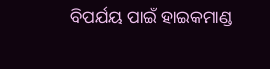ବିପର୍ଯୟ ପାଇଁ ହାଇକମାଣ୍ଡ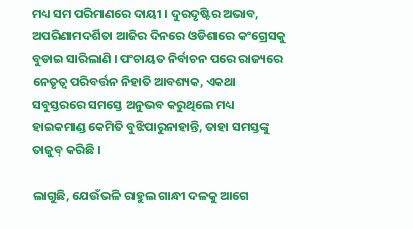ମଧ୍ୟ ସମ ପରିମାଣରେ ଦାୟୀ । ଦୁରଦୃଷ୍ଟିର ଅଭାବ, ଅପରିଣାମଦର୍ଶିତା ଆଜିର ଦିନରେ ଓଡିଶାରେ କଂଗ୍ରେସକୁ ବୁଡାଇ ସାରିଲାଣି । ପଂଚାୟତ ନିର୍ବାଚନ ପରେ ରାଜ୍ୟରେ ନେତୃତ୍ୱ ପରିବର୍ତ୍ତନ ନିହାତି ଆବଶ୍ୟକ, ଏକଥା ସବୁସ୍ତରରେ ସମସ୍ତେ ଅନୁଭବ କରୁଥିଲେ ମଧ୍ୟ ହାଇକମାଣ୍ଡ କେମିତି ବୁଝିପାରୁନାହାନ୍ତି, ତାହା ସମସ୍ତଙ୍କୁ ତାଜୁବ୍ କରିଛି ।

ଲାଗୁଛି, ଯେଉଁଭଳି ରାହୁଲ ଗାନ୍ଧୀ ଦଳକୁ ଆଗେ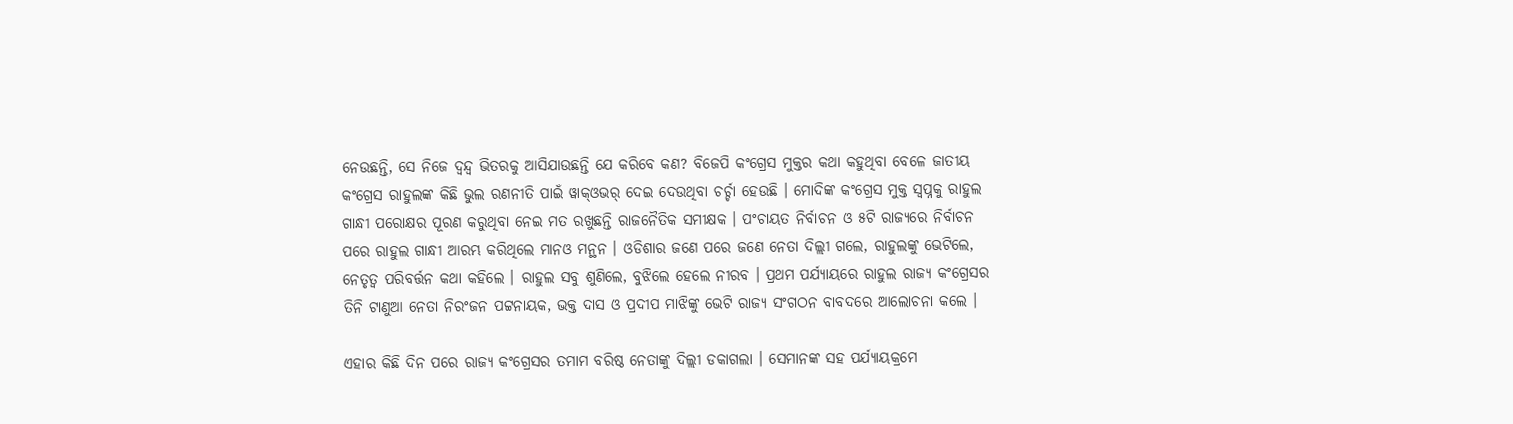ନେଉଛନ୍ତି, ସେ ନିଜେ ଦ୍ୱନ୍ଦ୍ୱ ଭିତରକୁ ଆସିଯାଉଛନ୍ତି ଯେ କରିବେ କଣ? ବିଜେପି କଂଗ୍ରେସ ମୁକ୍ତର କଥା କହୁଥିବା ବେଳେ ଜାତୀୟ କଂଗ୍ରେସ ରାହୁଲଙ୍କ କିଛି ଭୁଲ ରଣନୀତି ପାଇଁ ୱାକ୍ଓଭର୍ ଦେଇ ଦେଉଥିବା ଚର୍ଚ୍ଚା ହେଉଛି । ମୋଦିଙ୍କ କଂଗ୍ରେସ ମୁକ୍ତ ସ୍ୱପ୍ନକୁ ରାହୁଲ ଗାନ୍ଧୀ ପରୋକ୍ଷର ପୂରଣ କରୁଥିବା ନେଇ ମତ ରଖୁଛନ୍ତି ରାଜନୈତିକ ସମୀକ୍ଷକ । ପଂଚାୟତ ନିର୍ବାଚନ ଓ ୫ଟି ରାଜ୍ୟରେ ନିର୍ବାଚନ ପରେ ରାହୁଲ ଗାନ୍ଧୀ ଆରମ୍ଭ କରିଥିଲେ ମାନଓ ମନ୍ଥନ । ଓଡିଶାର ଜଣେ ପରେ ଜଣେ ନେତା ଦିଲ୍ଲୀ ଗଲେ, ରାହୁଲଙ୍କୁ ଭେଟିଲେ, ନେତୃତ୍ୱ ପରିବର୍ତ୍ତନ କଥା କହିଲେ । ରାହୁଲ ସବୁ ଶୁଣିଲେ, ବୁଝିଲେ ହେଲେ ନୀରବ । ପ୍ରଥମ ପର୍ଯ୍ୟାୟରେ ରାହୁଲ ରାଜ୍ୟ କଂଗ୍ରେସର ତିନି ଟାଣୁଆ ନେତା ନିରଂଜନ ପଟ୍ଟନାୟକ, ଭକ୍ତ ଦାସ ଓ ପ୍ରଦୀପ ମାଝିଙ୍କୁ ଭେଟି ରାଜ୍ୟ ସଂଗଠନ ବାବଦରେ ଆଲୋଚନା କଲେ ।

ଏହାର କିଛି ଦିନ ପରେ ରାଜ୍ୟ କଂଗ୍ରେସର ତମାମ ବରିଷ୍ଠ ନେତାଙ୍କୁ ଦିଲ୍ଲୀ ଡକାଗଲା । ସେମାନଙ୍କ ସହ ପର୍ଯ୍ୟାୟକ୍ରମେ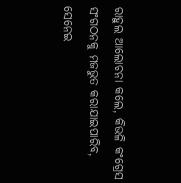ରାହୁଲ ଆଲୋଚନା କଲେ, କିଭଳି କଂଗ୍ରେସ ସଂଗଠନକୁ ମଜଭୁତ କରାଯାଇପାରିବ, ସେନେଇ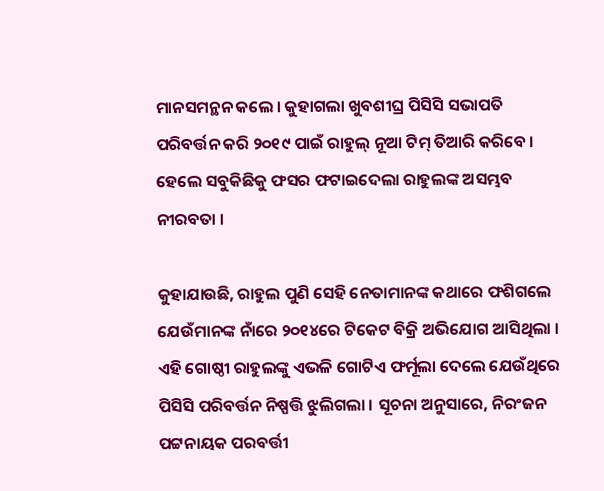ମାନସମନ୍ଥନ କଲେ । କୁହାଗଲା ଖୁବଶୀଘ୍ର ପିସିସି ସଭାପତି ପରିବର୍ତ୍ତନ କରି ୨୦୧୯ ପାଇଁ ରାହୁଲ୍ ନୂଆ ଟିମ୍ ତିଆରି କରିବେ । ହେଲେ ସବୁକିଛିକୁ ଫସର ଫଟାଇଦେଲା ରାହୁଲଙ୍କ ଅସମ୍ଭବ ନୀରବତା ।

କୁହାଯାଉଛି, ରାହୁଲ ପୁଣି ସେହି ନେତାମାନଙ୍କ କଥାରେ ଫଶିଗଲେ ଯେଉଁମାନଙ୍କ ନାଁରେ ୨୦୧୪ରେ ଟିକେଟ ବିକ୍ରି ଅଭିଯୋଗ ଆସିଥିଲା । ଏହି ଗୋଷ୍ଠୀ ରାହୁଲଙ୍କୁ ଏଭଳି ଗୋଟିଏ ଫର୍ମୂଲା ଦେଲେ ଯେଉଁଥିରେ ପିସିସି ପରିବର୍ତ୍ତନ ନିଷ୍ପତ୍ତି ଝୁଲିଗଲା । ସୂଚନା ଅନୁସାରେ, ନିରଂଜନ ପଟ୍ଟନାୟକ ପରବର୍ତ୍ତୀ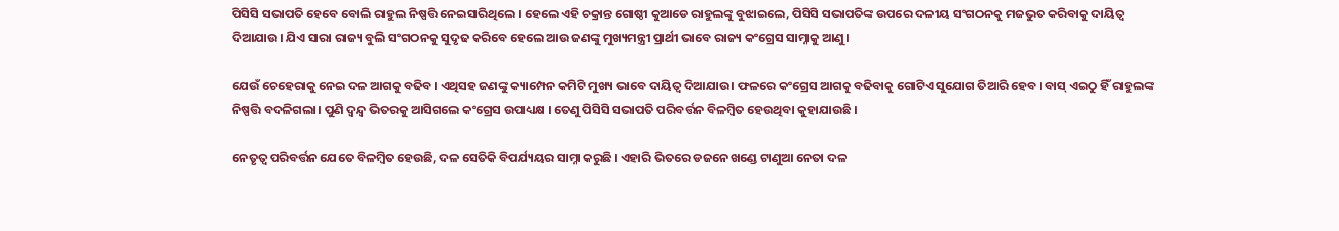ପିସିସି ସଭାପତି ହେବେ ବୋଲି ରାହୁଲ ନିଷ୍ପତ୍ତି ନେଇସାରିଥିଲେ । ହେଲେ ଏହି ଚକ୍ରାନ୍ତ ଗୋଷ୍ଠୀ କୁଆଡେ ରାହୁଲଙ୍କୁ ବୁଝାଇଲେ, ପିସିସି ସଭାପତିଙ୍କ ଉପରେ ଦଳୀୟ ସଂଗଠନକୁ ମଜଭୁତ କରିବାକୁ ଦାୟିତ୍ୱ ଦିଆଯାଉ । ଯିଏ ସାରା ରାଜ୍ୟ ବୁଲି ସଂଗଠନକୁ ସୁଦୃଢ କରିବେ ହେଲେ ଆଉ ଜଣଙ୍କୁ ମୁଖ୍ୟମନ୍ତ୍ରୀ ପ୍ରାର୍ଥୀ ଭାବେ ରାଜ୍ୟ କଂଗ୍ରେସ ସାମ୍ନାକୁ ଆଣୁ ।

ଯେଉଁ ଚେହେରାକୁ ନେଇ ଦଳ ଆଗକୁ ବଢିବ । ଏଥିସହ ଜଣଙ୍କୁ କ୍ୟାମ୍ପେନ କମିଟି ମୁଖ୍ୟ ଭାବେ ଦାୟିତ୍ୱ ଦିଆଯାଉ । ଫଳରେ କଂଗ୍ରେସ ଆଗକୁ ବଢିବାକୁ ଗୋଟିଏ ସୁଯୋଗ ତିଆରି ହେବ । ବାସ୍ ଏଇଠୁ ହିଁ ରାହୁଲଙ୍କ ନିଷ୍ପତ୍ତି ବଦଳିଗଲା । ପୁଣି ଦ୍ୱନ୍ଦ୍ୱ ଭିତରକୁ ଆସିଗଲେ କଂଗ୍ରେସ ଉପାଧ୍ୟକ୍ଷ । ତେଣୁ ପିସିସି ସଭାପତି ପରିବର୍ତ୍ତନ ବିଳମ୍ବିତ ହେଉଥିବା କୁହାଯାଉଛି ।

ନେତୃତ୍ୱ ପରିବର୍ତ୍ତନ ଯେତେ ବିଳମ୍ବିତ ହେଉଛି, ଦଳ ସେତିକି ବିପର୍ଯ୍ୟୟର ସାମ୍ନା କରୁଛି । ଏହାରି ଭିତରେ ଡଜନେ ଖଣ୍ଡେ ଟାଣୁଆ ନେତା ଦଳ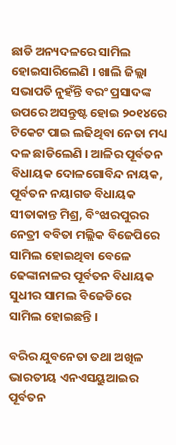ଛାଡି ଅନ୍ୟଦଳରେ ସାମିଲ ହୋଇସାରିଲେଣି । ଖାଲି ଜିଲ୍ଲା ସଭାପତି ନୁହଁନ୍ତି ବରଂ ପ୍ରସାଦଙ୍କ ଉପରେ ଅସନ୍ତୁଷ୍ଟ ହୋଇ ୨୦୧୪ରେ ଟିକେଟ ପାଇ ଲଢିଥିବା ନେତା ମଧ୍ୟ ଦଳ ଛାଡିଲେଣି । ଆଳିର ପୂର୍ବତନ ବିଧାୟକ ଦୋଳଗୋବିନ୍ଦ ନାୟକ, ପୂର୍ବତନ ନୟାଗଡ ବିଧାୟକ ସୀତାକାନ୍ତ ମିଶ୍ର, ବିଂଝାରପୁରର ନେତ୍ରୀ ବବିତା ମଲ୍ଲିକ ବିଜେପିରେ ସାମିଲ ହୋଇଥିବା ବେଳେ ଢେଙ୍କାନାଳର ପୂର୍ବତନ ବିଧାୟକ ସୁଧୀର ସାମଲ ବିଜେଡିରେ ସାମିଲ ହୋଇଛନ୍ତି ।

ବରିର ଯୁବନେତା ତଥା ଅଖିଳ ଭାରତୀୟ ଏନଏସୟୁଆଇର ପୂର୍ବତନ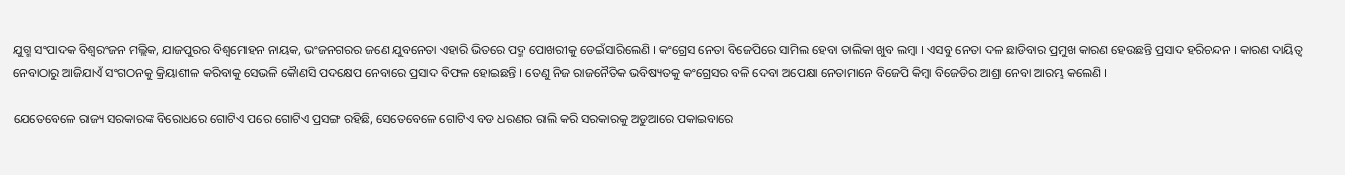ଯୁଗ୍ମ ସଂପାଦକ ବିଶ୍ୱରଂଜନ ମଲ୍ଲିକ, ଯାଜପୁରର ବିଶ୍ୱମୋହନ ନାୟକ, ଭଂଜନଗରର ଜଣେ ଯୁବନେତା ଏହାରି ଭିତରେ ପଦ୍ମ ପୋଖରୀକୁ ଡେଇଁସାରିଲେଣି । କଂଗ୍ରେସ ନେତା ବିଜେପିରେ ସାମିଲ ହେବା ତାଲିକା ଖୁବ ଲମ୍ବା । ଏସବୁ ନେତା ଦଳ ଛାଡିବାର ପ୍ରମୁଖ କାରଣ ହେଉଛନ୍ତି ପ୍ରସାଦ ହରିଚନ୍ଦନ । କାରଣ ଦାୟିତ୍ୱ ନେବାଠାରୁ ଆଜିଯାଏଁ ସଂଗଠନକୁ କ୍ରିୟାଶୀଳ କରିବାକୁ ସେଭଳି କୈାଣସି ପଦକ୍ଷେପ ନେବାରେ ପ୍ରସାଦ ବିଫଳ ହୋଇଛନ୍ତି । ତେଣୁ ନିଜ ରାଜନୈତିକ ଭବିଷ୍ୟତକୁ କଂଗ୍ରେସର ବଳି ଦେବା ଅପେକ୍ଷା ନେତାମାନେ ବିଜେପି କିମ୍ବା ବିଜେଡିର ଆଶ୍ରା ନେବା ଆରମ୍ଭ କଲେଣି ।

ଯେତେବେଳେ ରାଜ୍ୟ ସରକାରଙ୍କ ବିରୋଧରେ ଗୋଟିଏ ପରେ ଗୋଟିଏ ପ୍ରସଙ୍ଗ ରହିଛି, ସେତେବେଳେ ଗୋଟିଏ ବଡ ଧରଣର ରାଲି କରି ସରକାରକୁ ଅଡୁଆରେ ପକାଇବାରେ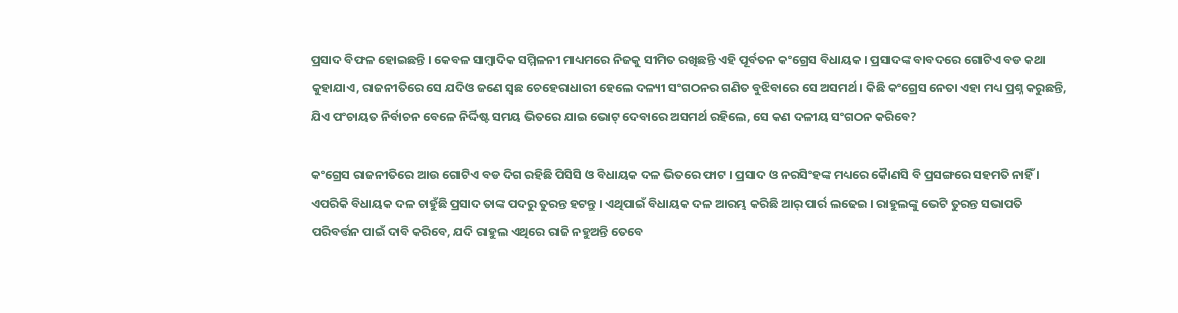ପ୍ରସାଦ ବିଫଳ ହୋଇଛନ୍ତି । କେବଳ ସାମ୍ବାଦିକ ସମ୍ମିଳନୀ ମାଧ୍ୟମରେ ନିଜକୁ ସୀମିତ ରଖିଛନ୍ତି ଏହି ପୂର୍ବତନ କଂଗ୍ରେସ ବିଧାୟକ । ପ୍ରସାଦଙ୍କ ବାବଦରେ ଗୋଟିଏ ବଡ କଥା କୁହାଯାଏ, ରାଜନୀତିରେ ସେ ଯଦିଓ ଜଣେ ସ୍ୱଛ ଚେହେରାଧାରୀ ହେଲେ ଦଳ୍ୟୀ ସଂଗଠନର ଗଣିତ ବୁଝିବାରେ ସେ ଅସମର୍ଥ । କିଛି କଂଗ୍ରେସ ନେତା ଏହା ମଧ୍ୟ ପ୍ରଶ୍ନ କରୁଛନ୍ତି, ଯିଏ ପଂଚାୟତ ନିର୍ବାଚନ ବେଳେ ନିର୍ଦ୍ଦିଷ୍ଟ ସମୟ ଭିତରେ ଯାଇ ଭୋଟ୍ ଦେବାରେ ଅସମର୍ଥ ରହିଲେ, ସେ କଣ ଦଳୀୟ ସଂଗଠନ କରିବେ?

କଂଗ୍ରେସ ରାଜନୀତିରେ ଆଉ ଗୋଟିଏ ବଡ ଦିଗ ରହିଛି ପିସିସି ଓ ବିଧାୟକ ଦଳ ଭିତରେ ଫାଟ । ପ୍ରସାଦ ଓ ନରସିଂହଙ୍କ ମଧ୍ୟରେ କୈାଣସି ବି ପ୍ରସଙ୍ଗରେ ସହମତି ନାହିଁ । ଏପରିକି ବିଧାୟକ ଦଳ ଚାହୁଁଛି ପ୍ରସାଦ ତାଙ୍କ ପଦରୁ ତୁରନ୍ତ ହଟନ୍ତୁ । ଏଥିପାଇଁ ବିଧାୟକ ଦଳ ଆରମ୍ଭ କରିଛି ଆର୍ ପାର୍ର ଲଢେଇ । ରାହୁଲଙ୍କୁ ଭେଟି ତୁରନ୍ତ ସଭାପତି ପରିବର୍ତ୍ତନ ପାଇଁ ଦାବି କରିବେ, ଯଦି ରାହୁଲ ଏଥିରେ ରାଜି ନହୁଅନ୍ତି ତେବେ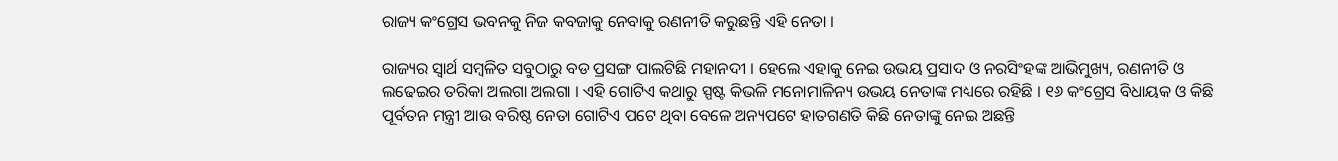ରାଜ୍ୟ କଂଗ୍ରେସ ଭବନକୁ ନିଜ କବଜାକୁ ନେବାକୁ ରଣନୀତି କରୁଛନ୍ତି ଏହି ନେତା ।

ରାଜ୍ୟର ସ୍ୱାର୍ଥ ସମ୍ବଳିତ ସବୁଠାରୁ ବଡ ପ୍ରସଙ୍ଗ ପାଲଟିଛି ମହାନଦୀ । ହେଲେ ଏହାକୁ ନେଇ ଉଭୟ ପ୍ରସାଦ ଓ ନରସିଂହଙ୍କ ଆଭିମୁଖ୍ୟ, ରଣନୀତି ଓ ଲଢେଇର ତରିକା ଅଲଗା ଅଲଗା । ଏହି ଗୋଟିଏ କଥାରୁ ସ୍ପଷ୍ଟ କିଭଳି ମନୋମାଳିନ୍ୟ ଉଭୟ ନେତାଙ୍କ ମଧ୍ୟରେ ରହିଛି । ୧୬ କଂଗ୍ରେସ ବିଧାୟକ ଓ କିଛି ପୂର୍ବତନ ମନ୍ତ୍ରୀ ଆଉ ବରିଷ୍ଠ ନେତା ଗୋଟିଏ ପଟେ ଥିବା ବେଳେ ଅନ୍ୟପଟେ ହାତଗଣତି କିଛି ନେତାଙ୍କୁ ନେଇ ଅଛନ୍ତି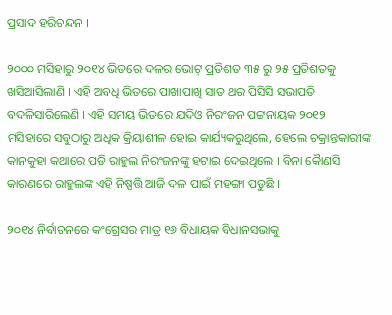ପ୍ରସାଦ ହରିଚନ୍ଦନ ।

୨୦୦୦ ମସିହାରୁ ୨୦୧୪ ଭିତରେ ଦଳର ଭୋଟ୍ ପ୍ରତିଶତ ୩୫ ରୁ ୨୫ ପ୍ରତିଶତକୁ ଖସିଆସିଲାଣି । ଏହି ଅବଧି ଭିତରେ ପାଖାପାଖି ସାତ ଥର ପିସିସି ସଭାପତି ବଦଳିସାରିଲେଣି । ଏହି ସମୟ ଭିତରେ ଯଦିଓ ନିରଂଜନ ପଟ୍ଟନାୟକ ୨୦୧୨ ମସିହାରେ ସବୁଠାରୁ ଅଧିକ କ୍ରିୟାଶୀଳ ହୋଇ କାର୍ଯ୍ୟକରୁଥିଲେ, ହେଲେ ଚକ୍ରାନ୍ତକାରୀଙ୍କ କାନକୁହା କଥାରେ ପଡି ରାହୁଲ ନିରଂଜନଙ୍କୁ ହଟାଇ ଦେଇଥିଲେ । ବିନା କୈାଣସି କାରଣରେ ରାହୁଲଙ୍କ ଏହି ନିଷ୍ପତ୍ତି ଆଜି ଦଳ ପାଇଁ ମହଙ୍ଗା ପଡୁଛି ।

୨୦୧୪ ନିର୍ବାଚନରେ କଂଗ୍ରେସର ମାତ୍ର ୧୬ ବିଧାୟକ ବିଧାନସଭାକୁ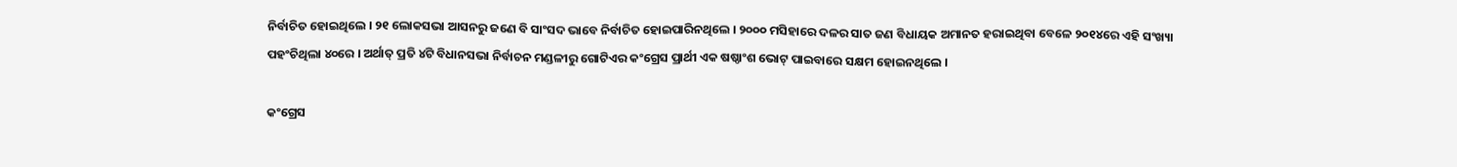ନିର୍ବାଚିତ ହୋଇଥିଲେ । ୨୧ ଲୋକସଭା ଆସନରୁ ଜଣେ ବି ସାଂସଦ ଭାବେ ନିର୍ବାଚିତ ହୋଇପାରିନଥିଲେ । ୨୦୦୦ ମସିହାରେ ଦଳର ସାତ ଜଣ ବିଧାୟକ ଅମାନତ ହରାଇଥିବା ବେଳେ ୨୦୧୪ରେ ଏହି ସଂଖ୍ୟା ପହଂଚିଥିଲା ୪୦ରେ । ଅର୍ଥାତ୍ ପ୍ରତି ୪ଟି ବିଧାନସଭା ନିର୍ବାଚନ ମଣ୍ଡଳୀରୁ ଗୋଟିଏର କଂଗ୍ରେସ ପ୍ରାର୍ଥୀ ଏକ ଷଷ୍ଠାଂଶ ଭୋଟ୍ ପାଇବାରେ ସକ୍ଷମ ହୋଇନଥିଲେ ।

କଂଗ୍ରେସ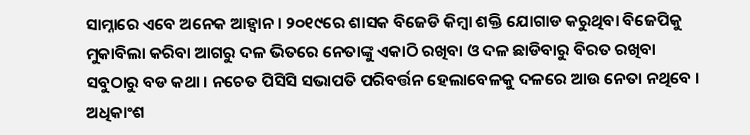ସାମ୍ନାରେ ଏବେ ଅନେକ ଆହ୍ୱାନ । ୨୦୧୯ରେ ଶାସକ ବିଜେଡି କିମ୍ବା ଶକ୍ତି ଯୋଗାଡ କରୁଥିବା ବିଜେପିକୁ ମୁକାବିଲା କରିବା ଆଗରୁ ଦଳ ଭିତରେ ନେତାଙ୍କୁ ଏକାଠି ରଖିବା ଓ ଦଳ ଛାଡିବାରୁ ବିରତ ରଖିବା ସବୁଠାରୁ ବଡ କଥା । ନଚେତ ପିସିସି ସଭାପତି ପରିବର୍ତ୍ତନ ହେଲାବେଳକୁ ଦଳରେ ଆଉ ନେତା ନଥିବେ । ଅଧିକାଂଶ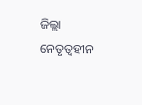ଜିଲ୍ଲା ନେତୃତ୍ୱହୀନ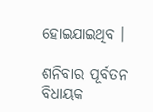ହୋଇଯାଇଥିବ ।

ଶନିବାର ପୂର୍ବତନ ବିଧାୟକ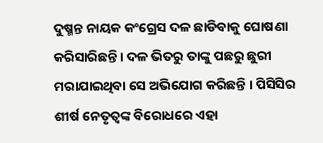ଦୁଷ୍ମନ୍ତ ନାୟକ କଂଗ୍ରେସ ଦଳ ଛାଡିବାକୁ ଘୋଷଣା କରିସାରିଛନ୍ତି । ଦଳ ଭିତରୁ ତାଙ୍କୁ ପଛରୁ ଛୁରୀ ମରାଯାଇଥିବା ସେ ଅଭିଯୋଗ କରିଛନ୍ତି । ପିସିସିର ଶୀର୍ଷ ନେତୃତ୍ୱଙ୍କ ବିରୋଧରେ ଏହା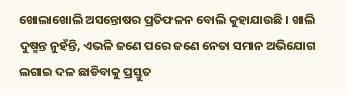ଖୋଲାଖୋଲି ଅସନ୍ତୋଷର ପ୍ରତିଫଳନ ବୋଲି କୁହାଯାଉଛି । ଖାଲି ଦୁଷ୍ମନ୍ତ ନୁହଁନ୍ତି, ଏଭଳି ଜଣେ ପରେ ଜଣେ ନେତା ସମାନ ଅଭିଯୋଗ ଲଗାଇ ଦଳ ଛାଡିବାକୁ ପ୍ରସ୍ତୁତ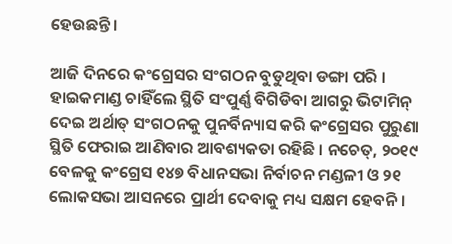ହେଉଛନ୍ତି ।

ଆଜି ଦିନରେ କଂଗ୍ରେସର ସଂଗଠନ ବୁଡୁଥିବା ଡଙ୍ଗା ପରି । ହାଇକମାଣ୍ଡ ଚାହିଁଲେ ସ୍ଥିତି ସଂପୁର୍ଣ୍ଣ ବିଗିଡିବା ଆଗରୁ ଭିଟାମିନ୍ ଦେଇ ଅର୍ଥାତ୍ ସଂଗଠନକୁ ପୁନର୍ବିନ୍ୟାସ କରି କଂଗ୍ରେସର ପୁରୁଣା ସ୍ଥିତି ଫେରାଇ ଆଣିବାର ଆବଶ୍ୟକତା ରହିଛି । ନଚେତ୍, ୨୦୧୯ ବେଳକୁ କଂଗ୍ରେସ ୧୪୭ ବିଧାନସଭା ନିର୍ବାଚନ ମଣ୍ଡଳୀ ଓ ୨୧ ଲୋକସଭା ଆସନରେ ପ୍ରାର୍ଥୀ ଦେବାକୁ ମଧ୍ୟ ସକ୍ଷମ ହେବନି ।